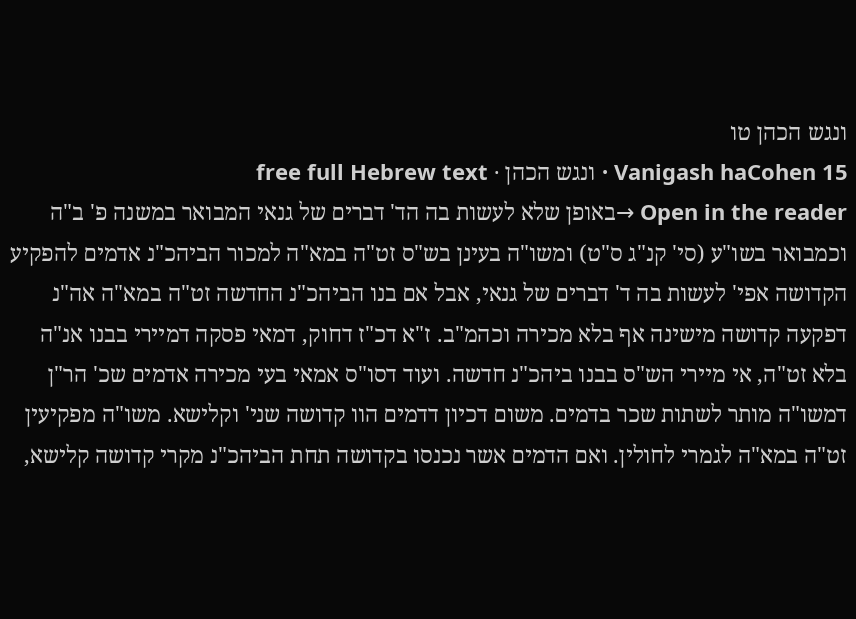ונגש הכהן טו
Vanigash haCohen 15 · ונגש הכהן · free full Hebrew text
Open in the reader →באופן שלא לעשות בה הד' דברים של גנאי המבואר במשנה פ' ב"ה וכמבואר בשו"ע (סי' קנ"ג ס"ט) ומשו"ה בעינן בש"ס זט"ה במא"ה למכור הביהכ"נ אדמים להפקיע הקדושה אפי' לעשות בה ד' דברים של גנאי, אבל אם בנו הביהכ"נ החדשה זט"ה במא"ה אה"נ דפקעה קדושה מישינה אף בלא מכירה וכהמ"ב. ז"א דכ"ז דחוק, דמאי פסקה דמיירי בבנו אנ"ה בלא זט"ה, אי מיירי הש"ס בבנו ביהכ"נ חדשה. ועוד דסו"ס אמאי בעי מכירה אדמים שכ' הר"ן דמשו"ה מותר לשתות שכר בדמים. משום דכיון דדמים הוו קדושה שני' וקלישא. משו"ה מפקיעין זט"ה במא"ה לגמרי לחולין. ואם הדמים אשר נכנסו בקדושה תחת הביהכ"נ מקרי קדושה קלישא,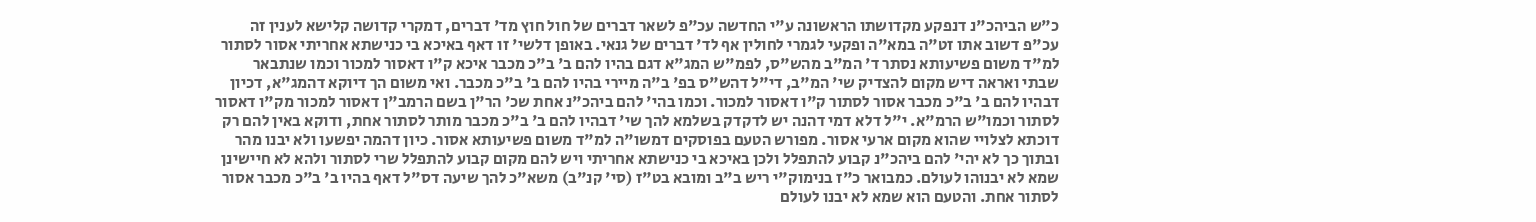כ"ש הביהכ"נ דנפקע מקדושתו הראשונה ע"י החדשה עכ"פ לשאר דברים של חול חוץ מד' דברים, דמקרי קדושה קלישא לענין זה עכ"פ דשוב אתו זט"ה במא"ה ופקעי לגמרי לחולין אף לד' דברים של גנאי. באופן דלשי' זו דאף באיכא בי כנישתא אחריתי אסור לסתור למ"ד משום פשיעותא נסתר ד' המ"ב מהש"ס, לפמ"ש המג"א דגם בהיו להם ב' ב"כ מכבר איכא ק"ו דאסור למכור וכמו שנתבאר
שבתי ואראה דיש מקום להצדיק שי' המ"ב, די"ל דהש"ס בפ' ב"ה מיירי בהיו להם ב' ב"כ מכבר. ואי משום הך דיוקא דהמג"א, דכיון דבהיו להם ב' ב"כ מכבר אסור לסתור ק"ו דאסור למכור. וכמו בהי' להם ביהכ"נ אחת שכ' הר"ן בשם הרמב"ן דאסור למכור מק"ו דאסור לסתור וכמו"ש הרמ"א. י"ל דלא דמי דהנה יש לדקדק בשלמא להך שי' דבהיו להם ב' ב"כ מכבר מותר לסתור אחת, ודוקא באין להם רק דוכתא לצלויי שהוא מקום ארעי אסור. מפורש הטעם בפוסקים דמשו"ה למ"ד משום פשיעותא אסור. כיון דהמה יפשעו ולא יבנו מהר ובתוך כך לא יהי' להם ביהכ"נ קבוע להתפלל ולכן באיכא בי כנישתא אחריתי ויש להם מקום קבוע להתפלל שרי לסתור ולהא לא חיישינן שמא לא יבנוהו לעולם. כמבואר כ"ז בנימוק"י ריש ב"ב ומובא בט"ז (סי' קנ"ב) משא"כ להך שיעה דס"ל דאף בהיו ב' ב"כ מכבר אסור לסתור אחת. והטעם הוא שמא לא יבנו לעולם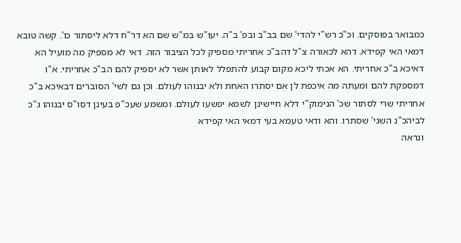כמבואר בפוסקים. וכ"כ רש"י להדי' שם בב"ב ובפ' ב"ה. יעו"ש במ"ש שם הא דר"ח דלא ליסתור כו'. קשה טובא דמאי האי קפידא. דהא לכאורה צ"ל דהב"כ אחריתי מספיק לכל הציבור הזה. דאי לא מספיק מה מועיל הא דאיכא ב"כ אחריתי. הא אכתי ליכא מקום קבוע להתפלל לאותן אשר לא יספיק להם הב"כ אחריתי. א"ו דמספקת להם ומעתה מה איכפת לן אם יסתרו האחת ולא יבנוהו לעולם. וכן גם לשי' הסוברים דבאיכא ב"כ אחריתי שרי לסתור שכ' הנימוק"י דלא חיישינן לשמא יפשעו לעולם. ומשמע שעכ"פ בעינן דסו"ס יבנוהו ג"כ לביהכ"נ השני' שסתרו. והא ודאי טעמא בעי דמאי האי קפידא
ונראה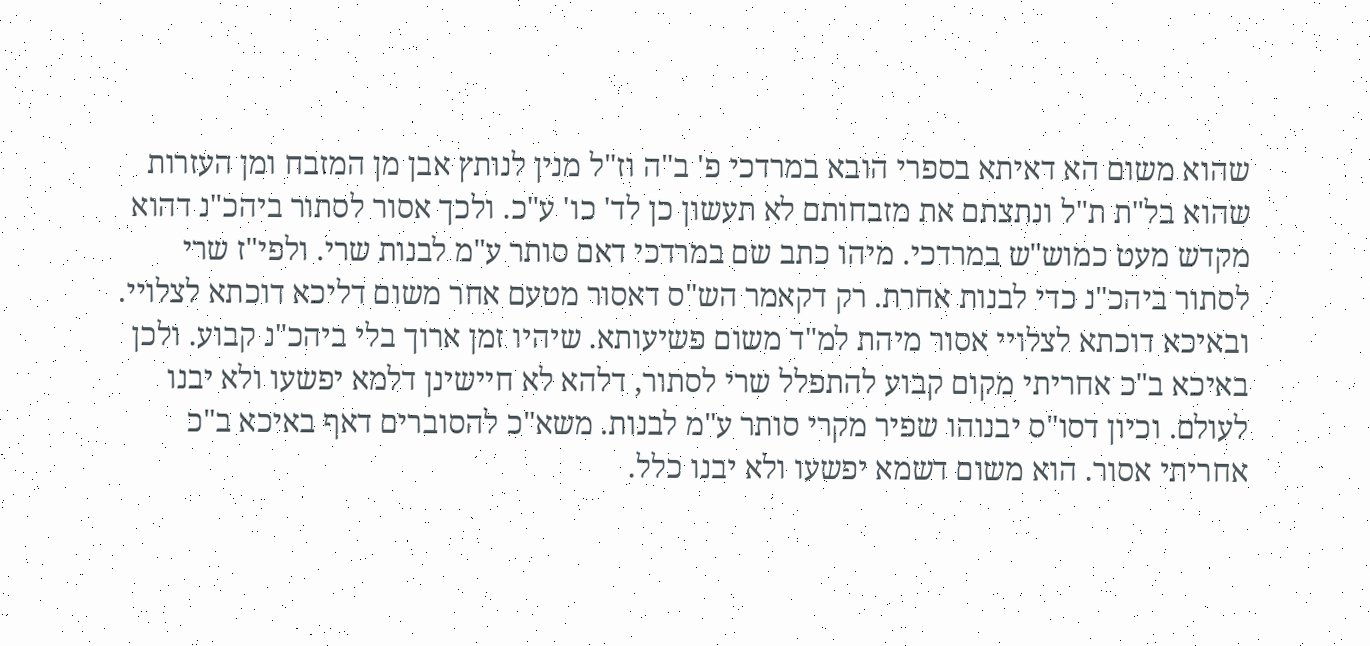שהוא משום הא דאיתא בספרי הובא במרדכי פ' ב"ה וז"ל מנין לנותץ אבן מן המזבח ומן העזרות שהוא בל"ת ת"ל ונתצתם את מזבחותם לא תעשון כן לד' כו' ע"כ. ולכך אסור לסתור ביהכ"נ דהוא מקדש מעט כמוש"ש במרדכי. מיהו כתב שם במרדכי דאם סותר ע"מ לבנות שרי. ולפי"ז שרי לסתור ביהכ"נ כדי לבנות אחרת. רק דקאמר הש"ס דאסור מטעם אחר משום דליכא דוכתא לצלויי. ובאיכא דוכתא לצלויי אסור מיהת למ"ד משום פשיעותא. שיהיו זמן ארוך בלי ביהכ"נ קבוע. ולכן באיכא ב"כ אחריתי מקום קבוע להתפלל שרי לסתור, דלהא לא חיישינן דלמא יפשעו ולא יבנו לעולם. וכיון דסו"ס יבנוהו שפיר מקרי סותר ע"מ לבנות. משא"כ להסוברים דאף באיכא ב"כ אחריתי אסור. הוא משום דשמא יפשעו ולא יבנו כלל.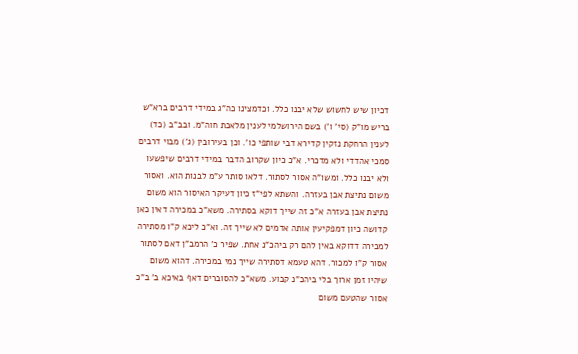דכיון שיש לחשוש שלא יבנו כלל. וכדמצינו כה"ג במידי דרבים ברא"ש בריש מו"ק (סי' ו') בשם הירושלמי לענין מלאכת חוה"מ. ובב"ב (כד) לענין הרחקת נזקין קדירא דבי שותפי כו'. וכן בעירובין (ג') מבוי דרבים סמכי אהדדי ולא מדכרי. א"כ כיון שקרוב הדבר במידי דרבים שיפשעו ולא יבנו כלל. ומשו"ה אסור לסתור. דלאו סותר ע"מ לבנות הוא. ואסור משום נתיצת אבן בעזרה. והשתא לפי"ז כיון דעיקר האיסור הוא משום נתיצת אבן בעזרה א"כ זה שייך דוקא בסתירה. משא"כ במכירה דאין כאן קדושה כיון דמפקיעין אותה אדמים לא שייך זה. וא"כ ליכא ק"ו מסתירה למכירה דדוקא באין להם רק ביהכ"נ אחת. שפיר כ' הרמב"ן דאם לסתור אסור ק"ו למכור. דהא טעמא דסתירה שייך נמי במכירה. דהוא משום שיהיו זמן ארוך בלי ביהכ"נ קבוע. משא"כ להסוברים דאף באיכא ב' ב"כ אסור שהטעם משום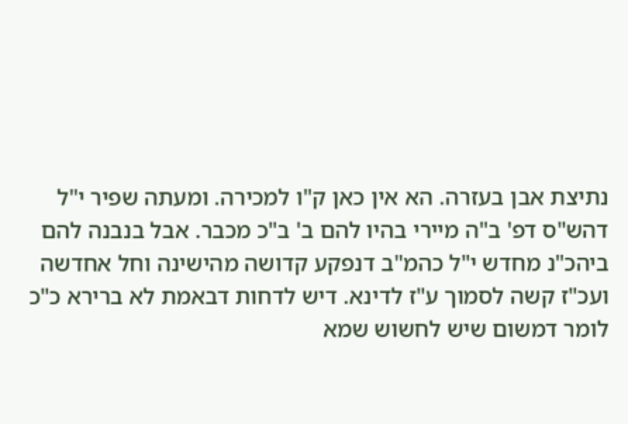נתיצת אבן בעזרה. הא אין כאן ק"ו למכירה. ומעתה שפיר י"ל דהש"ס דפ' ב"ה מיירי בהיו להם ב' ב"כ מכבר. אבל בנבנה להם ביהכ"נ מחדש י"ל כהמ"ב דנפקע קדושה מהישינה וחל אחדשה
ועכ"ז קשה לסמוך ע"ז לדינא. דיש לדחות דבאמת לא ברירא כ"כ לומר דמשום שיש לחשוש שמא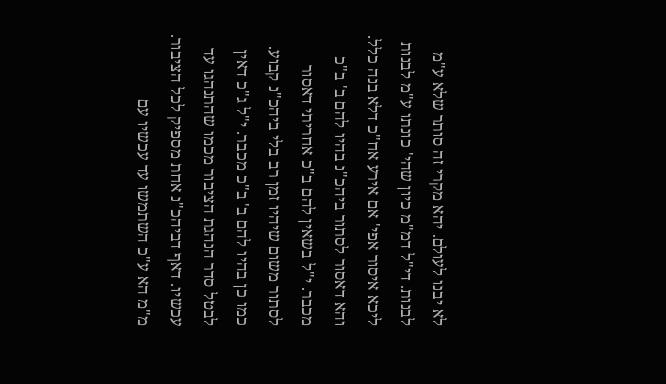לא יבנו לעולם. יהא מקרי זה סותר שלא ע"מ לבנות. די"ל דמ"מ כיון שהי' כונתו ע"מ לבנות ליכא איסור אפי' אם אירע אח"כ דלא בנה כלל. והא דאסור לסתור ביהכ"נ בהיו להם ב' ב"כ מכבר. י"ל בשאין להם ב"כ אחריתי דאסור לסתור משום שיהיו זמן רב בלי ביהכ"נ קבוע. כמו כן בהיו להם ב' ב"כ מכבר. י"ל ג"כ דאין לבטל סדר הנהגת הציבור מכמו שהתנהגו עד עכשיו. דאף דביהכ"נ אחת מספיק לכל הציבור. מ"מ הא ע"כ השתמשו עד עכשיו עם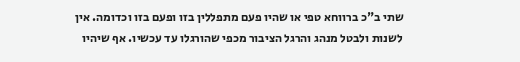שתי ב"כ ברווחא טפי או שהיו פעם מתפללין בזו ופעם בזו וכדומה. אין לשנות ולבטל מנהג והרגל הציבור מכפי שהורגלו עד עכשיו. אף שיהיו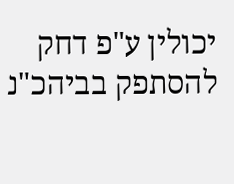יכולין ע"פ דחק להסתפק בביהכ"נ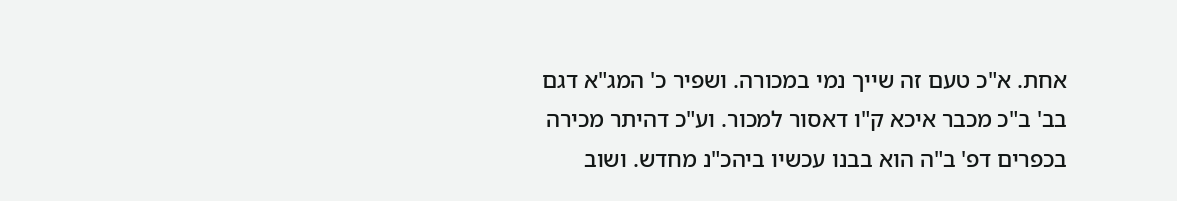אחת. א"כ טעם זה שייך נמי במכורה. ושפיר כ' המג"א דגם בב' ב"כ מכבר איכא ק"ו דאסור למכור. וע"כ דהיתר מכירה בכפרים דפ' ב"ה הוא בבנו עכשיו ביהכ"נ מחדש. ושוב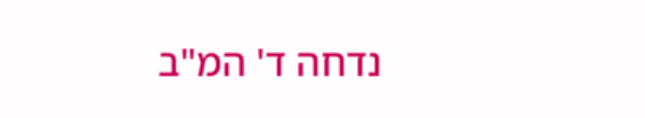נדחה ד' המ"ב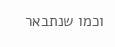וכמו שנתבאר